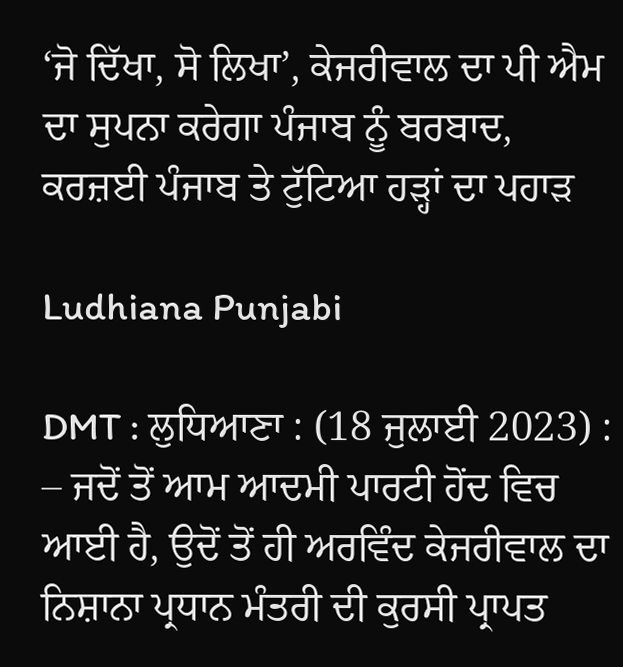‘ਜੋ ਦਿੱਖਾ, ਸੋ ਲਿਖਾ’, ਕੇਜਰੀਵਾਲ ਦਾ ਪੀ ਐਮ ਦਾ ਸੁਪਨਾ ਕਰੇਗਾ ਪੰਜਾਬ ਨੂੰ ਬਰਬਾਦ, ਕਰਜ਼ਈ ਪੰਜਾਬ ਤੇ ਟੁੱਟਿਆ ਹੜ੍ਹਾਂ ਦਾ ਪਹਾੜ

Ludhiana Punjabi

DMT : ਲੁਧਿਆਣਾ : (18 ਜੁਲਾਈ 2023) : – ਜਦੋਂ ਤੋਂ ਆਮ ਆਦਮੀ ਪਾਰਟੀ ਹੋਂਦ ਵਿਚ ਆਈ ਹੈ, ਉਦੋਂ ਤੋਂ ਹੀ ਅਰਵਿੰਦ ਕੇਜਰੀਵਾਲ ਦਾ ਨਿਸ਼ਾਨਾ ਪ੍ਰਧਾਨ ਮੰਤਰੀ ਦੀ ਕੁਰਸੀ ਪ੍ਰਾਪਤ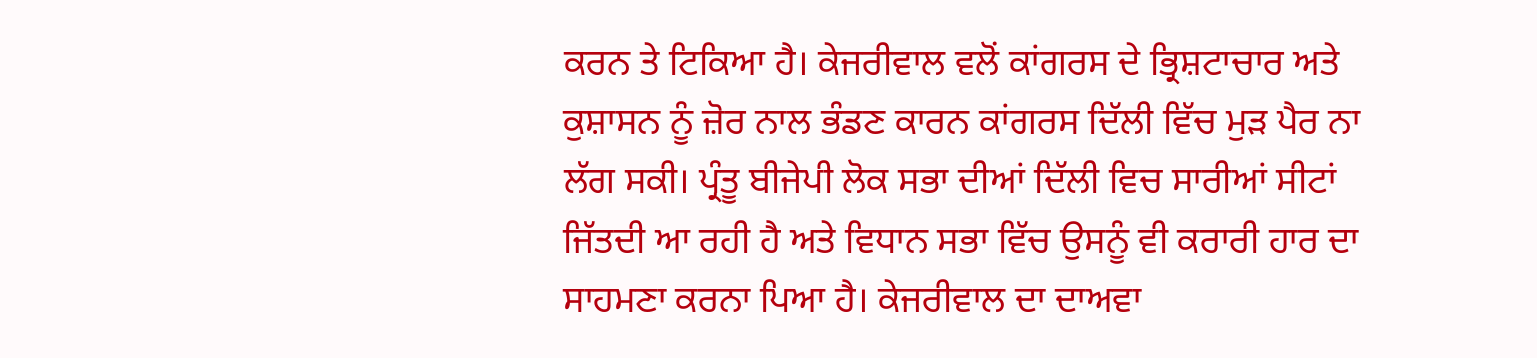ਕਰਨ ਤੇ ਟਿਕਿਆ ਹੈ। ਕੇਜਰੀਵਾਲ ਵਲੋਂ ਕਾਂਗਰਸ ਦੇ ਭ੍ਰਿਸ਼ਟਾਚਾਰ ਅਤੇ ਕੁਸ਼ਾਸਨ ਨੂੰ ਜ਼ੋਰ ਨਾਲ ਭੰਡਣ ਕਾਰਨ ਕਾਂਗਰਸ ਦਿੱਲੀ ਵਿੱਚ ਮੁੜ ਪੈਰ ਨਾ ਲੱਗ ਸਕੀ। ਪ੍ਰੰਤੂ ਬੀਜੇਪੀ ਲੋਕ ਸਭਾ ਦੀਆਂ ਦਿੱਲੀ ਵਿਚ ਸਾਰੀਆਂ ਸੀਟਾਂ ਜਿੱਤਦੀ ਆ ਰਹੀ ਹੈ ਅਤੇ ਵਿਧਾਨ ਸਭਾ ਵਿੱਚ ਉਸਨੂੰ ਵੀ ਕਰਾਰੀ ਹਾਰ ਦਾ ਸਾਹਮਣਾ ਕਰਨਾ ਪਿਆ ਹੈ। ਕੇਜਰੀਵਾਲ ਦਾ ਦਾਅਵਾ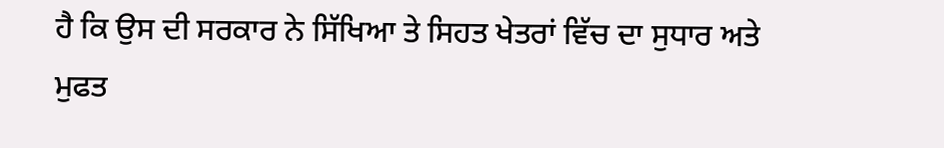ਹੈ ਕਿ ਉਸ ਦੀ ਸਰਕਾਰ ਨੇ ਸਿੱਖਿਆ ਤੇ ਸਿਹਤ ਖੇਤਰਾਂ ਵਿੱਚ ਦਾ ਸੁਧਾਰ ਅਤੇ ਮੁਫਤ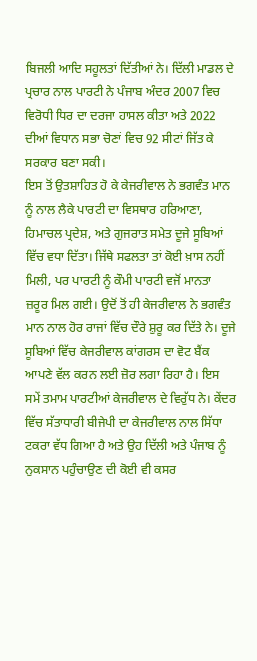ਬਿਜਲੀ ਆਦਿ ਸਹੂਲਤਾਂ ਦਿੱਤੀਆਂ ਨੇ। ਦਿੱਲੀ ਮਾਡਲ ਦੇ ਪ੍ਰਚਾਰ ਨਾਲ ਪਾਰਟੀ ਨੇ ਪੰਜਾਬ ਅੰਦਰ 2007 ਵਿਚ ਵਿਰੋਧੀ ਧਿਰ ਦਾ ਦਰਜਾ ਹਾਸਲ ਕੀਤਾ ਅਤੇ 2022 ਦੀਆਂ ਵਿਧਾਨ ਸਭਾ ਚੋਣਾਂ ਵਿਚ 92 ਸੀਟਾਂ ਜਿੱਤ ਕੇ ਸਰਕਾਰ ਬਣਾ ਸਕੀ।
ਇਸ ਤੋਂ ਉਤਸ਼ਾਹਿਤ ਹੋ ਕੇ ਕੇਜਰੀਵਾਲ ਨੇ ਭਗਵੰਤ ਮਾਨ ਨੂੰ ਨਾਲ ਲੈਕੇ ਪਾਰਟੀ ਦਾ ਵਿਸਥਾਰ ਹਰਿਆਣਾ, ਹਿਮਾਚਲ ਪ੍ਰਦੇਸ਼, ਅਤੇ ਗੁਜਰਾਤ ਸਮੇਤ ਦੂਜੇ ਸੂਬਿਆਂ ਵਿੱਚ ਵਧਾ ਦਿੱਤਾ। ਜਿੱਥੇ ਸਫਲਤਾ ਤਾਂ ਕੋਈ ਖ਼ਾਸ ਨਹੀਂ ਮਿਲੀ, ਪਰ ਪਾਰਟੀ ਨੂੰ ਕੌਮੀ ਪਾਰਟੀ ਵਜੋਂ ਮਾਨਤਾ ਜ਼ਰੂਰ ਮਿਲ ਗਈ। ਉਦੋਂ ਤੋਂ ਹੀ ਕੇਜਰੀਵਾਲ ਨੇ ਭਗਵੰਤ ਮਾਨ ਨਾਲ ਹੋਰ ਰਾਜਾਂ ਵਿੱਚ ਦੌਰੇ ਸ਼ੁਰੂ ਕਰ ਦਿੱਤੇ ਨੇ। ਦੂਜੇ ਸੂਬਿਆਂ ਵਿੱਚ ਕੇਜਰੀਵਾਲ ਕਾਂਗਰਸ ਦਾ ਵੋਟ ਬੈਂਕ ਆਪਣੇ ਵੱਲ ਕਰਨ ਲਈ ਜ਼ੋਰ ਲਗਾ ਰਿਹਾ ਹੈ। ਇਸ ਸਮੇਂ ਤਮਾਮ ਪਾਰਟੀਆਂ ਕੇਜਰੀਵਾਲ ਦੇ ਵਿਰੁੱਧ ਨੇ। ਕੇਂਦਰ ਵਿੱਚ ਸੱਤਾਧਾਰੀ ਬੀਜੇਪੀ ਦਾ ਕੇਜਰੀਵਾਲ ਨਾਲ ਸਿੱਧਾ ਟਕਰਾ ਵੱਧ ਗਿਆ ਹੈ ਅਤੇ ਉਹ ਦਿੱਲੀ ਅਤੇ ਪੰਜਾਬ ਨੂੰ ਨੁਕਸਾਨ ਪਹੁੰਚਾਉਣ ਦੀ ਕੋਈ ਵੀ ਕਸਰ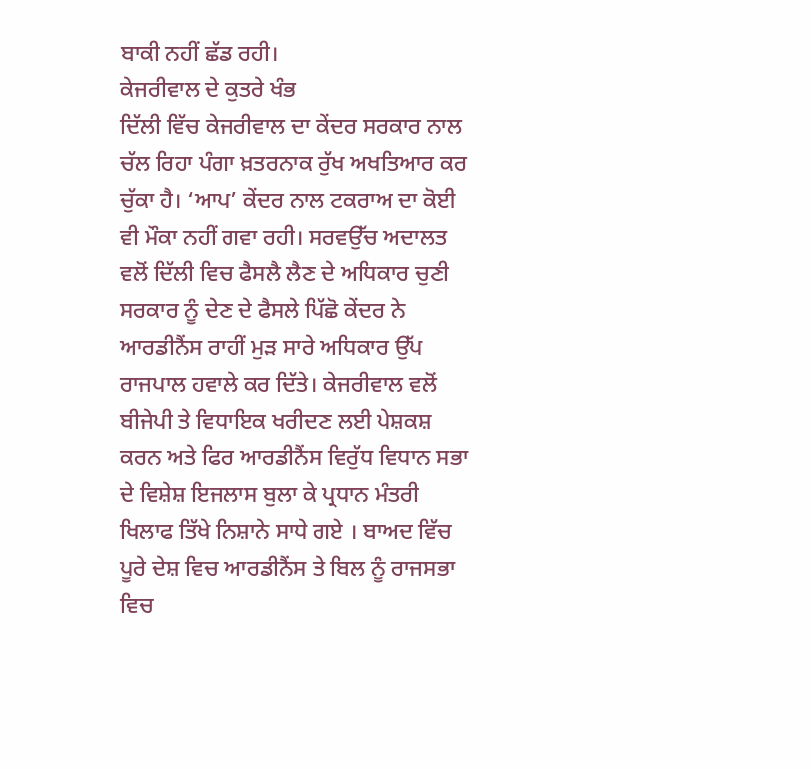ਬਾਕੀ ਨਹੀਂ ਛੱਡ ਰਹੀ।
ਕੇਜਰੀਵਾਲ ਦੇ ਕੁਤਰੇ ਖੰਭ
ਦਿੱਲੀ ਵਿੱਚ ਕੇਜਰੀਵਾਲ ਦਾ ਕੇਂਦਰ ਸਰਕਾਰ ਨਾਲ ਚੱਲ ਰਿਹਾ ਪੰਗਾ ਖ਼ਤਰਨਾਕ ਰੁੱਖ ਅਖਤਿਆਰ ਕਰ ਚੁੱਕਾ ਹੈ। ‘ਆਪ’ ਕੇਂਦਰ ਨਾਲ ਟਕਰਾਅ ਦਾ ਕੋਈ ਵੀ ਮੌਕਾ ਨਹੀਂ ਗਵਾ ਰਹੀ। ਸਰਵਉੱਚ ਅਦਾਲਤ ਵਲੋਂ ਦਿੱਲੀ ਵਿਚ ਫੈਸਲੈ ਲੈਣ ਦੇ ਅਧਿਕਾਰ ਚੁਣੀ ਸਰਕਾਰ ਨੂੰ ਦੇਣ ਦੇ ਫੈਸਲੇ ਪਿੱਛੋ ਕੇਂਦਰ ਨੇ ਆਰਡੀਨੈਂਸ ਰਾਹੀਂ ਮੁੜ ਸਾਰੇ ਅਧਿਕਾਰ ਉੱਪ ਰਾਜਪਾਲ ਹਵਾਲੇ ਕਰ ਦਿੱਤੇ। ਕੇਜਰੀਵਾਲ ਵਲੋਂ ਬੀਜੇਪੀ ਤੇ ਵਿਧਾਇਕ ਖਰੀਦਣ ਲਈ ਪੇਸ਼ਕਸ਼ ਕਰਨ ਅਤੇ ਫਿਰ ਆਰਡੀਨੈਂਸ ਵਿਰੁੱਧ ਵਿਧਾਨ ਸਭਾ ਦੇ ਵਿਸ਼ੇਸ਼ ਇਜਲਾਸ ਬੁਲਾ ਕੇ ਪ੍ਰਧਾਨ ਮੰਤਰੀ ਖਿਲਾਫ ਤਿੱਖੇ ਨਿਸ਼ਾਨੇ ਸਾਧੇ ਗਏ । ਬਾਅਦ ਵਿੱਚ ਪੂਰੇ ਦੇਸ਼ ਵਿਚ ਆਰਡੀਨੈਂਸ ਤੇ ਬਿਲ ਨੂੰ ਰਾਜਸਭਾ ਵਿਚ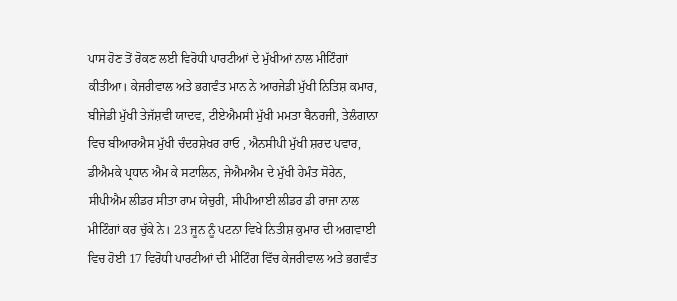ਪਾਸ ਹੋਣ ਤੋਂ ਰੋਕਣ ਲਈ ਵਿਰੋਧੀ ਪਾਰਟੀਆਂ ਦੇ ਮੁੱਖੀਆਂ ਨਾਲ ਮੀਟਿੰਗਾਂ ਕੀਤੀਆ। ਕੇਜਰੀਵਾਲ ਅਤੇ ਭਗਵੰਤ ਮਾਨ ਨੇ ਆਰਜੇਡੀ ਮੁੱਖੀ ਨਿਤਿਸ਼ ਕਮਾਰ, ਬੀਜੇਡੀ ਮੁੱਖੀ ਤੇਜੱਸ਼ਵੀ ਯਾਦਵ, ਟੀਏਐਮਸੀ ਮੁੱਖੀ ਮਮਤਾ ਬੈਨਰਜੀ, ਤੇਲੰਗਾਨਾ ਵਿਚ ਬੀਆਰਐਸ ਮੁੱਖੀ ਚੰਦਰਸ਼ੇਖਰ ਰਾਓ , ਐਨਸੀਪੀ ਮੁੱਖੀ ਸ਼ਰਦ ਪਵਾਰ, ਡੀਐਮਕੇ ਪ੍ਰਧਾਨ ਐਮ ਕੇ ਸਟਾਲਿਨ, ਜੇਐਮਐਮ ਦੇ ਮੁੱਖੀ ਹੇਮੰਤ ਸੋਰੇਨ, ਸੀਪੀਐਮ ਲੀਡਰ ਸੀਤਾ ਰਾਮ ਯੇਚੁਰੀ, ਸੀਪੀਆਈ ਲੀਡਰ ਡੀ ਰਾਜਾ ਨਾਲ ਮੀਟਿੰਗਾਂ ਕਰ ਚੁੱਕੇ ਨੇ। 23 ਜੂਨ ਨੂੰ ਪਟਨਾ ਵਿਖੇ ਨਿਤੀਸ਼ ਕੁਮਾਰ ਦੀ ਅਗਵਾਈ ਵਿਚ ਹੋਈ 17 ਵਿਰੋਧੀ ਪਾਰਟੀਆਂ ਦੀ ਮੀਟਿੰਗ ਵਿੱਚ ਕੇਜਰੀਵਾਲ ਅਤੇ ਭਗਵੰਤ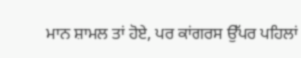ਮਾਨ ਸ਼ਾਮਲ ਤਾਂ ਹੋਏ, ਪਰ ਕਾਂਗਰਸ ਉੱਪਰ ਪਹਿਲਾਂ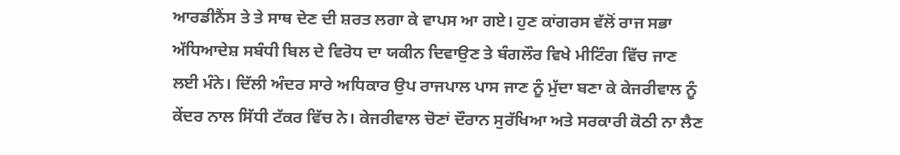ਆਰਡੀਨੈਂਸ ਤੇ ਤੇ ਸਾਥ ਦੇਣ ਦੀ ਸ਼ਰਤ ਲਗਾ ਕੇ ਵਾਪਸ ਆ ਗਏ। ਹੁਣ ਕਾਂਗਰਸ ਵੱਲੋਂ ਰਾਜ ਸਭਾ ਅੱਧਿਆਦੇਸ਼ ਸਬੰਧੀ ਬਿਲ ਦੇ ਵਿਰੋਧ ਦਾ ਯਕੀਨ ਦਿਵਾਉਣ ਤੇ ਬੰਗਲੌਰ ਵਿਖੇ ਮੀਟਿੰਗ ਵਿੱਚ ਜਾਣ ਲਈ ਮੰਨੇ। ਦਿੱਲੀ ਅੰਦਰ ਸਾਰੇ ਅਧਿਕਾਰ ਉਪ ਰਾਜਪਾਲ ਪਾਸ ਜਾਣ ਨੂੰ ਮੁੱਦਾ ਬਣਾ ਕੇ ਕੇਜਰੀਵਾਲ ਨੂੰ ਕੇਂਦਰ ਨਾਲ ਸਿੱਧੀ ਟੱਕਰ ਵਿੱਚ ਨੇ। ਕੇਜਰੀਵਾਲ ਚੋਣਾਂ ਦੌਰਾਨ ਸੁਰੱਖਿਆ ਅਤੇ ਸਰਕਾਰੀ ਕੋਠੀ ਨਾ ਲੈਣ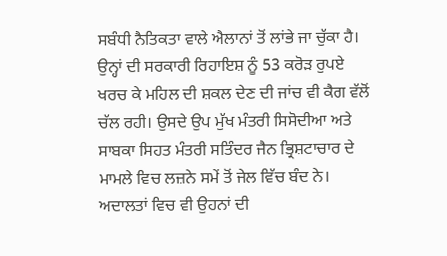ਸਬੰਧੀ ਨੈਤਿਕਤਾ ਵਾਲੇ ਐਲਾਨਾਂ ਤੋਂ ਲਾਂਭੇ ਜਾ ਚੁੱਕਾ ਹੈ। ਉਨ੍ਹਾਂ ਦੀ ਸਰਕਾਰੀ ਰਿਹਾਇਸ਼ ਨੂੰ 53 ਕਰੋੜ ਰੁਪਏ ਖਰਚ ਕੇ ਮਹਿਲ ਦੀ ਸ਼ਕਲ ਦੇਣ ਦੀ ਜਾਂਚ ਵੀ ਕੈਗ ਵੱਲੋਂ ਚੱਲ ਰਹੀ। ਉਸਦੇ ਉਪ ਮੁੱਖ ਮੰਤਰੀ ਸਿਸੋਦੀਆ ਅਤੇ ਸਾਬਕਾ ਸਿਹਤ ਮੰਤਰੀ ਸਤਿੰਦਰ ਜੈਨ ਭ੍ਰਿਸ਼ਟਾਚਾਰ ਦੇ ਮਾਮਲੇ ਵਿਚ ਲਜ਼ਨੇ ਸਮੇਂ ਤੋਂ ਜੇਲ ਵਿੱਚ ਬੰਦ ਨੇ। ਅਦਾਲਤਾਂ ਵਿਚ ਵੀ ਉਹਨਾਂ ਦੀ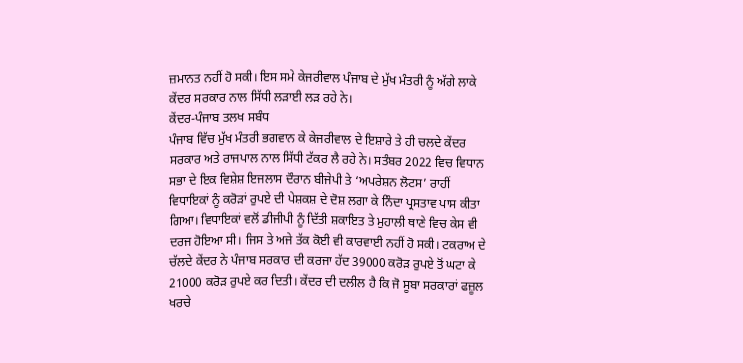ਜ਼ਮਾਨਤ ਨਹੀਂ ਹੋ ਸਕੀ। ਇਸ ਸਮੇ ਕੇਜਰੀਵਾਲ ਪੰਜਾਬ ਦੇ ਮੁੱਖ ਮੰਤਰੀ ਨੂੰ ਅੱਗੇ ਲਾਕੇ ਕੇਂਦਰ ਸਰਕਾਰ ਨਾਲ ਸਿੱਧੀ ਲੜਾਈ ਲੜ ਰਹੇ ਨੇ।
ਕੇਂਦਰ-ਪੰਜਾਬ ਤਲਖ ਸਬੰਧ
ਪੰਜਾਬ ਵਿੱਚ ਮੁੱਖ ਮੰਤਰੀ ਭਗਵਾਨ ਕੇ ਕੇਜਰੀਵਾਲ ਦੇ ਇਸ਼ਾਰੇ ਤੇ ਹੀ ਚਲਦੇ ਕੇਂਦਰ ਸਰਕਾਰ ਅਤੇ ਰਾਜਪਾਲ ਨਾਲ ਸਿੱਧੀ ਟੱਕਰ ਲੈ ਰਹੇ ਨੇ। ਸਤੰਬਰ 2022 ਵਿਚ ਵਿਧਾਨ ਸਭਾ ਦੇ ਇਕ ਵਿਸ਼ੇਸ਼ ਇਜਲਾਸ ਦੌਰਾਨ ਬੀਜੇਪੀ ਤੇ ‘ਅਪਰੇਸ਼ਨ ਲੋਟਸ’ ਰਾਹੀਂ ਵਿਧਾਇਕਾਂ ਨੂੰ ਕਰੋੜਾਂ ਰੁਪਏ ਦੀ ਪੇਸ਼ਕਸ਼ ਦੇ ਦੋਸ਼ ਲਗਾ ਕੇ ਨਿੰਦਾ ਪ੍ਰਸਤਾਵ ਪਾਸ ਕੀਤਾ ਗਿਆ। ਵਿਧਾਇਕਾਂ ਵਲੋਂ ਡੀਜੀਪੀ ਨੂੰ ਦਿੱਤੀ ਸ਼ਕਾਇਤ ਤੇ ਮੁਹਾਲੀ ਥਾਣੇ ਵਿਚ ਕੇਸ ਵੀ ਦਰਜ ਹੋਇਆ ਸੀ। ਜਿਸ ਤੇ ਅਜੇ ਤੱਕ ਕੋਈ ਵੀ ਕਾਰਵਾਈ ਨਹੀਂ ਹੋ ਸਕੀ। ਟਕਰਾਅ ਦੇ ਚੱਲਦੇ ਕੇਂਦਰ ਨੇ ਪੰਜਾਬ ਸਰਕਾਰ ਦੀ ਕਰਜਾ ਹੱਦ 39000 ਕਰੋਡ਼ ਰੁਪਏ ਤੋਂ ਘਟਾ ਕੇ 21000 ਕਰੋੜ ਰੁਪਏ ਕਰ ਦਿਤੀ। ਕੇਂਦਰ ਦੀ ਦਲੀਲ ਹੈ ਕਿ ਜੋ ਸੂਬਾ ਸਰਕਾਰਾਂ ਫਜ਼ੂਲ ਖਰਚੇ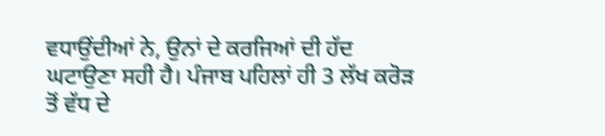ਵਧਾਉਂਦੀਆਂ ਨੇ, ਉਨਾਂ ਦੇ ਕਰਜਿਆਂ ਦੀ ਹੱਦ ਘਟਾਉਣਾ ਸਹੀ ਹੈ। ਪੰਜਾਬ ਪਹਿਲਾਂ ਹੀ 3 ਲੱਖ ਕਰੋਡ਼ ਤੋਂ ਵੱਧ ਦੇ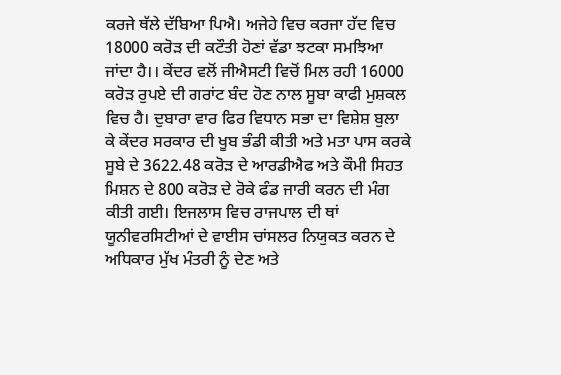ਕਰਜੇ ਥੱਲੇ ਦੱਬਿਆ ਪਿਐ। ਅਜੇਹੇ ਵਿਚ ਕਰਜਾ ਹੱਦ ਵਿਚ 18000 ਕਰੋੜ ਦੀ ਕਟੌਤੀ ਹੋਣਾਂ ਵੱਡਾ ਝਟਕਾ ਸਮਝਿਆ ਜਾਂਦਾ ਹੈ।। ਕੇਂਦਰ ਵਲੋਂ ਜੀਐਸਟੀ ਵਿਚੋਂ ਮਿਲ ਰਹੀ 16000 ਕਰੋਡ਼ ਰੁਪਏ ਦੀ ਗਰਾਂਟ ਬੰਦ ਹੋਣ ਨਾਲ ਸੂਬਾ ਕਾਫੀ ਮੁਸ਼ਕਲ ਵਿਚ ਹੈ। ਦੁਬਾਰਾ ਵਾਰ ਫਿਰ ਵਿਧਾਨ ਸਭਾ ਦਾ ਵਿਸ਼ੇਸ਼ ਬੁਲਾ ਕੇ ਕੇਂਦਰ ਸਰਕਾਰ ਦੀ ਖੂਬ ਭੰਡੀ ਕੀਤੀ ਅਤੇ ਮਤਾ ਪਾਸ ਕਰਕੇ ਸੂਬੇ ਦੇ 3622.48 ਕਰੋੜ ਦੇ ਆਰਡੀਐਫ ਅਤੇ ਕੌਮੀ ਸਿਹਤ ਮਿਸ਼ਨ ਦੇ 800 ਕਰੋਡ਼ ਦੇ ਰੋਕੇ ਫੰਡ ਜਾਰੀ ਕਰਨ ਦੀ ਮੰਗ ਕੀਤੀ ਗਈ। ਇਜਲਾਸ ਵਿਚ ਰਾਜਪਾਲ ਦੀ ਥਾਂ ਯੂਨੀਵਰਸਿਟੀਆਂ ਦੇ ਵਾਈਸ ਚਾਂਸਲਰ ਨਿਯੁਕਤ ਕਰਨ ਦੇ ਅਧਿਕਾਰ ਮੁੱਖ ਮੰਤਰੀ ਨੂੰ ਦੇਣ ਅਤੇ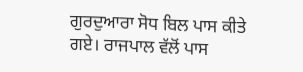ਗੁਰਦੁਆਰਾ ਸੋਧ ਬਿਲ ਪਾਸ ਕੀਤੇ ਗਏ। ਰਾਜਪਾਲ ਵੱਲੋਂ ਪਾਸ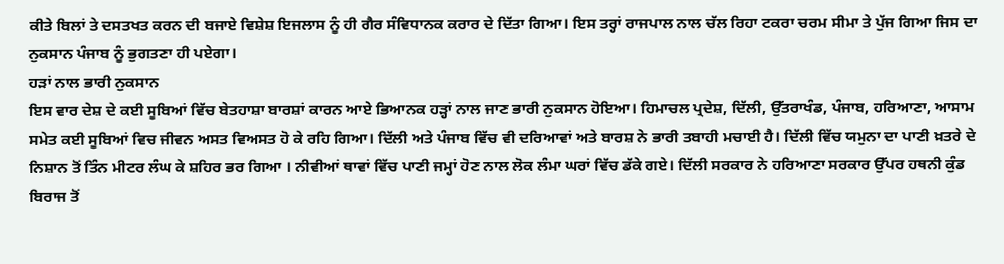ਕੀਤੇ ਬਿਲਾਂ ਤੇ ਦਸਤਖਤ ਕਰਨ ਦੀ ਬਜਾਏ ਵਿਸ਼ੇਸ਼ ਇਜਲਾਸ ਨੂੰ ਹੀ ਗੈਰ ਸੰਵਿਧਾਨਕ ਕਰਾਰ ਦੇ ਦਿੱਤਾ ਗਿਆ। ਇਸ ਤਰ੍ਹਾਂ ਰਾਜਪਾਲ ਨਾਲ ਚੱਲ ਰਿਹਾ ਟਕਰਾ ਚਰਮ ਸੀਮਾ ਤੇ ਪੁੱਜ ਗਿਆ ਜਿਸ ਦਾ ਨੁਕਸਾਨ ਪੰਜਾਬ ਨੂੰ ਭੁਗਤਣਾ ਹੀ ਪਏਗਾ।
ਹੜਾਂ ਨਾਲ ਭਾਰੀ ਨੁਕਸਾਨ
ਇਸ ਵਾਰ ਦੇਸ਼ ਦੇ ਕਈ ਸੂਬਿਆਂ ਵਿੱਚ ਬੇਤਹਾਸ਼ਾ ਬਾਰਸ਼ਾਂ ਕਾਰਨ ਆਏ ਭਿਆਨਕ ਹੜ੍ਹਾਂ ਨਾਲ ਜਾਣ ਭਾਰੀ ਨੁਕਸਾਨ ਹੋਇਆ। ਹਿਮਾਚਲ ਪ੍ਰਦੇਸ਼, ਦਿੱਲੀ, ਉੱਤਰਾਖੰਡ, ਪੰਜਾਬ, ਹਰਿਆਣਾ, ਆਸਾਮ ਸਮੇਤ ਕਈ ਸੂਬਿਆਂ ਵਿਚ ਜੀਵਨ ਅਸਤ ਵਿਅਸਤ ਹੋ ਕੇ ਰਹਿ ਗਿਆ। ਦਿੱਲੀ ਅਤੇ ਪੰਜਾਬ ਵਿੱਚ ਵੀ ਦਰਿਆਵਾਂ ਅਤੇ ਬਾਰਸ਼ ਨੇ ਭਾਰੀ ਤਬਾਹੀ ਮਚਾਈ ਹੈ। ਦਿੱਲੀ ਵਿੱਚ ਯਮੁਨਾ ਦਾ ਪਾਣੀ ਖ਼ਤਰੇ ਦੇ ਨਿਸ਼ਾਨ ਤੋਂ ਤਿੰਨ ਮੀਟਰ ਲੰਘ ਕੇ ਸ਼ਹਿਰ ਭਰ ਗਿਆ । ਨੀਵੀਆਂ ਥਾਵਾਂ ਵਿੱਚ ਪਾਣੀ ਜਮ੍ਹਾਂ ਹੋਣ ਨਾਲ ਲੋਕ ਲੰਮਾ ਘਰਾਂ ਵਿੱਚ ਡੱਕੇ ਗਏ। ਦਿੱਲੀ ਸਰਕਾਰ ਨੇ ਹਰਿਆਣਾ ਸਰਕਾਰ ਉੱਪਰ ਹਥਨੀ ਕੁੰਡ ਬਿਰਾਜ ਤੋਂ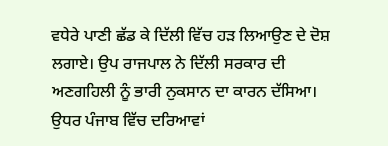ਵਧੇਰੇ ਪਾਣੀ ਛੱਡ ਕੇ ਦਿੱਲੀ ਵਿੱਚ ਹੜ ਲਿਆਉਣ ਦੇ ਦੋਸ਼ ਲਗਾਏ। ਉਪ ਰਾਜਪਾਲ ਨੇ ਦਿੱਲੀ ਸਰਕਾਰ ਦੀ ਅਣਗਹਿਲੀ ਨੂੰ ਭਾਰੀ ਨੁਕਸਾਨ ਦਾ ਕਾਰਨ ਦੱਸਿਆ। ਉਧਰ ਪੰਜਾਬ ਵਿੱਚ ਦਰਿਆਵਾਂ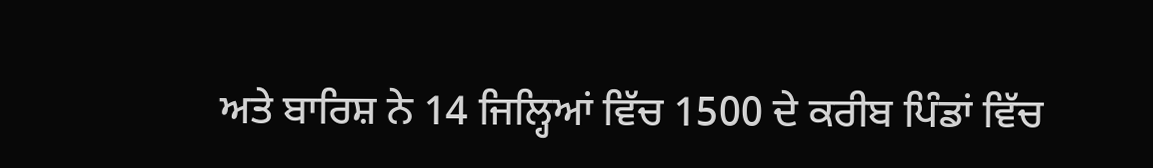ਅਤੇ ਬਾਰਿਸ਼ ਨੇ 14 ਜਿਲ੍ਹਿਆਂ ਵਿੱਚ 1500 ਦੇ ਕਰੀਬ ਪਿੰਡਾਂ ਵਿੱਚ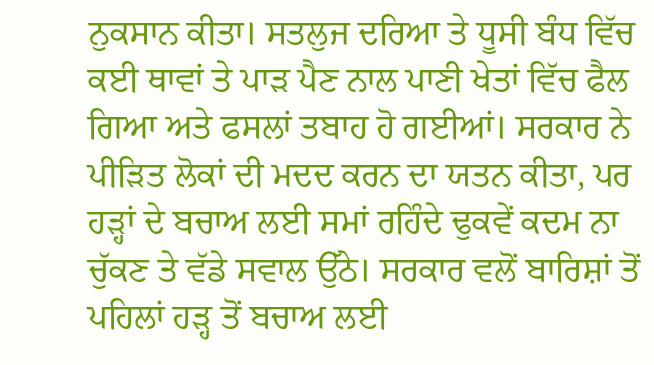ਨੁਕਸਾਨ ਕੀਤਾ। ਸਤਲੁਜ ਦਰਿਆ ਤੇ ਧੂਸੀ ਬੰਧ ਵਿੱਚ ਕਈ ਥਾਵਾਂ ਤੇ ਪਾੜ ਪੈਣ ਨਾਲ ਪਾਣੀ ਖੇਤਾਂ ਵਿੱਚ ਫੈਲ ਗਿਆ ਅਤੇ ਫਸਲਾਂ ਤਬਾਹ ਹੋ ਗਈਆਂ। ਸਰਕਾਰ ਨੇ ਪੀੜਿਤ ਲੋਕਾਂ ਦੀ ਮਦਦ ਕਰਨ ਦਾ ਯਤਨ ਕੀਤਾ, ਪਰ ਹੜ੍ਹਾਂ ਦੇ ਬਚਾਅ ਲਈ ਸਮਾਂ ਰਹਿੰਦੇ ਢੁਕਵੇਂ ਕਦਮ ਨਾ ਚੁੱਕਣ ਤੇ ਵੱਡੇ ਸਵਾਲ ਉੱਠੇ। ਸਰਕਾਰ ਵਲੋਂ ਬਾਰਿਸ਼ਾਂ ਤੋਂ ਪਹਿਲਾਂ ਹੜ੍ਹ ਤੋਂ ਬਚਾਅ ਲਈ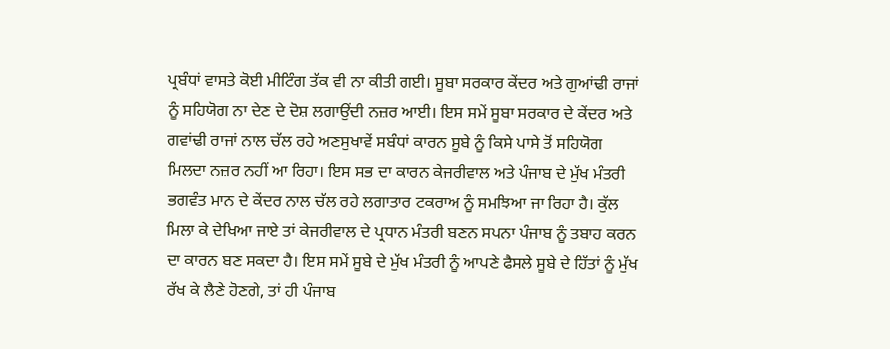ਪ੍ਰਬੰਧਾਂ ਵਾਸਤੇ ਕੋਈ ਮੀਟਿੰਗ ਤੱਕ ਵੀ ਨਾ ਕੀਤੀ ਗਈ। ਸੂਬਾ ਸਰਕਾਰ ਕੇਂਦਰ ਅਤੇ ਗੁਆਂਢੀ ਰਾਜਾਂ ਨੂੰ ਸਹਿਯੋਗ ਨਾ ਦੇਣ ਦੇ ਦੋਸ਼ ਲਗਾਉਂਦੀ ਨਜ਼ਰ ਆਈ। ਇਸ ਸਮੇਂ ਸੂਬਾ ਸਰਕਾਰ ਦੇ ਕੇਂਦਰ ਅਤੇ ਗਵਾਂਢੀ ਰਾਜਾਂ ਨਾਲ ਚੱਲ ਰਹੇ ਅਣਸੁਖਾਵੇਂ ਸਬੰਧਾਂ ਕਾਰਨ ਸੂਬੇ ਨੂੰ ਕਿਸੇ ਪਾਸੇ ਤੋਂ ਸਹਿਯੋਗ ਮਿਲਦਾ ਨਜ਼ਰ ਨਹੀਂ ਆ ਰਿਹਾ। ਇਸ ਸਭ ਦਾ ਕਾਰਨ ਕੇਜਰੀਵਾਲ ਅਤੇ ਪੰਜਾਬ ਦੇ ਮੁੱਖ ਮੰਤਰੀ ਭਗਵੰਤ ਮਾਨ ਦੇ ਕੇਂਦਰ ਨਾਲ ਚੱਲ ਰਹੇ ਲਗਾਤਾਰ ਟਕਰਾਅ ਨੂੰ ਸਮਝਿਆ ਜਾ ਰਿਹਾ ਹੈ। ਕੁੱਲ ਮਿਲਾ ਕੇ ਦੇਖਿਆ ਜਾਏ ਤਾਂ ਕੇਜਰੀਵਾਲ ਦੇ ਪ੍ਰਧਾਨ ਮੰਤਰੀ ਬਣਨ ਸਪਨਾ ਪੰਜਾਬ ਨੂੰ ਤਬਾਹ ਕਰਨ ਦਾ ਕਾਰਨ ਬਣ ਸਕਦਾ ਹੈ। ਇਸ ਸਮੇਂ ਸੂਬੇ ਦੇ ਮੁੱਖ ਮੰਤਰੀ ਨੂੰ ਆਪਣੇ ਫੈਸਲੇ ਸੂਬੇ ਦੇ ਹਿੱਤਾਂ ਨੂੰ ਮੁੱਖ ਰੱਖ ਕੇ ਲੈਣੇ ਹੋਣਗੇ, ਤਾਂ ਹੀ ਪੰਜਾਬ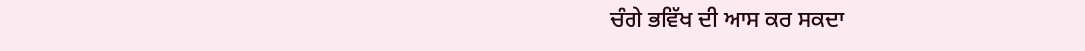ਚੰਗੇ ਭਵਿੱਖ ਦੀ ਆਸ ਕਰ ਸਕਦਾ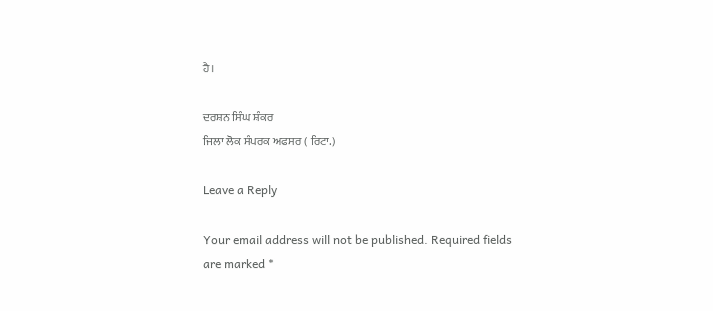ਹੈ।

ਦਰਸ਼ਨ ਸਿੰਘ ਸ਼ੰਕਰ
ਜਿਲਾ ਲੋਕ ਸੰਪਰਕ ਅਫਸਰ ( ਰਿਟਾ.)

Leave a Reply

Your email address will not be published. Required fields are marked *